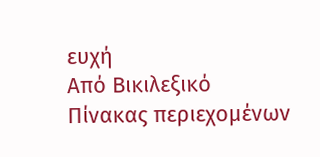ευχή
Από Βικιλεξικό
Πίνακας περιεχομένων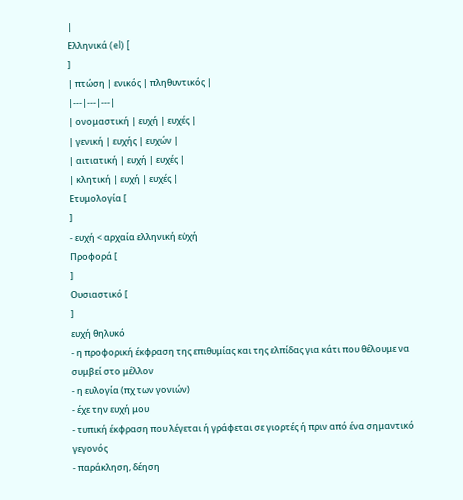|
Ελληνικά (el) [
]
| πτώση | ενικός | πληθυντικός |
|---|---|---|
| ονομαστική | ευχή | ευχές |
| γενική | ευχής | ευχών |
| αιτιατική | ευχή | ευχές |
| κλητική | ευχή | ευχές |
Ετυμολογία [
]
- ευχή < αρχαία ελληνική εὐχή
Προφορά [
]
Ουσιαστικό [
]
ευχή θηλυκό
- η προφορική έκφραση της επιθυμίας και της ελπίδας για κάτι που θέλουμε να συμβεί στο μέλλον
- η ευλογία (πχ των γονιών)
- έχε την ευχή μου
- τυπική έκφραση που λέγεται ή γράφεται σε γιορτές ή πριν από ένα σημαντικό γεγονός
- παράκληση, δέηση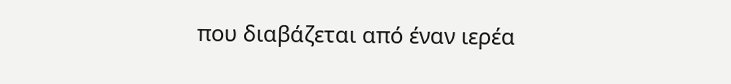που διαβάζεται από έναν ιερέα